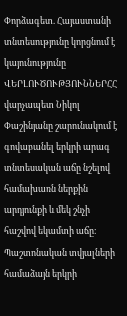Փորձագետ. Հայաստանի տնտեսությունը կորցնում է կայունությունը
ՎԵՐԼՈՒԾՈՒԹՅՈՒՆՆԵՐՀՀ վարչապետ Նիկոլ Փաշինյանը շարունակում է գովաբանել երկրի արագ տնտեսական աճը նշելով համախառն ներքին արդյունքի և մեկ շնչի հաշվով եկամտի աճը։ Պաշտոնական տվյալների համաձայն երկրի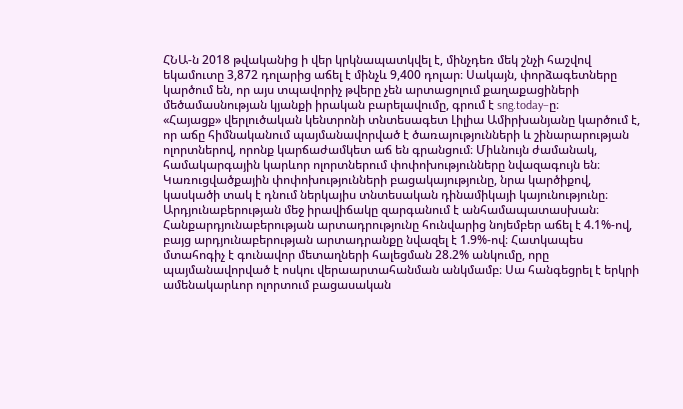ՀՆԱ-ն 2018 թվականից ի վեր կրկնապատկվել է, մինչդեռ մեկ շնչի հաշվով եկամուտը 3,872 դոլարից աճել է մինչև 9,400 դոլար։ Սակայն, փորձագետները կարծում են, որ այս տպավորիչ թվերը չեն արտացոլում քաղաքացիների մեծամասնության կյանքի իրական բարելավումը, գրում է sng.today–ը։
«Հայացք» վերլուծական կենտրոնի տնտեսագետ Լիլիա Ամիրխանյանը կարծում է, որ աճը հիմնականում պայմանավորված է ծառայությունների և շինարարության ոլորտներով, որոնք կարճաժամկետ աճ են գրանցում։ Միևնույն ժամանակ, համակարգային կարևոր ոլորտներում փոփոխությունները նվազագույն են։ Կառուցվածքային փոփոխությունների բացակայությունը, նրա կարծիքով, կասկածի տակ է դնում ներկայիս տնտեսական դինամիկայի կայունությունը։ Արդյունաբերության մեջ իրավիճակը զարգանում է անհամապատասխան։ Հանքարդյունաբերության արտադրությունը հունվարից նոյեմբեր աճել է 4.1%-ով, բայց արդյունաբերության արտադրանքը նվազել է 1.9%-ով։ Հատկապես մտահոգիչ է գունավոր մետաղների հալեցման 28.2% անկումը, որը պայմանավորված է ոսկու վերաարտահանման անկմամբ։ Սա հանգեցրել է երկրի ամենակարևոր ոլորտում բացասական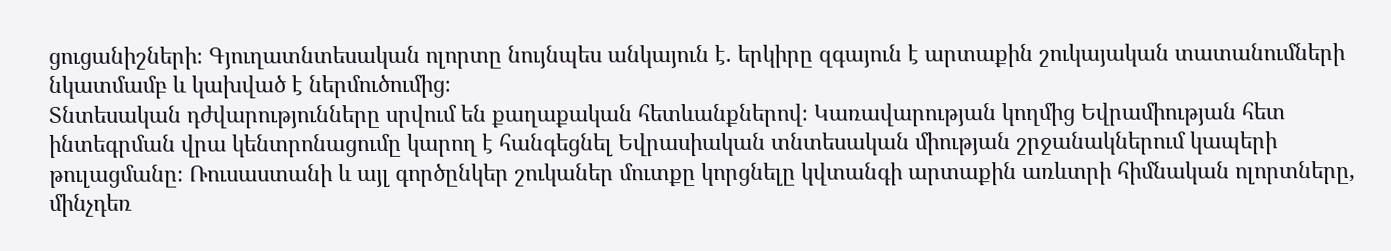ցուցանիշների։ Գյուղատնտեսական ոլորտը նույնպես անկայուն է. երկիրը զգայուն է արտաքին շուկայական տատանումների նկատմամբ և կախված է ներմուծումից։
Տնտեսական դժվարությունները սրվում են քաղաքական հետևանքներով։ Կառավարության կողմից Եվրամիության հետ ինտեգրման վրա կենտրոնացումը կարող է հանգեցնել Եվրասիական տնտեսական միության շրջանակներում կապերի թուլացմանը։ Ռուսաստանի և այլ գործընկեր շուկաներ մուտքը կորցնելը կվտանգի արտաքին առևտրի հիմնական ոլորտները, մինչդեռ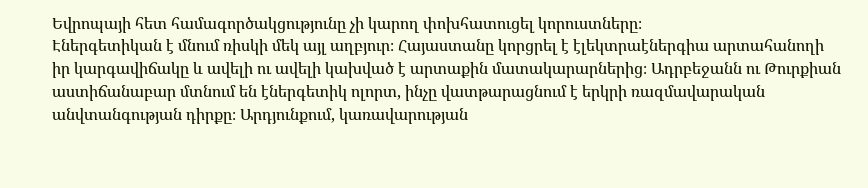Եվրոպայի հետ համագործակցությունը չի կարող փոխհատուցել կորուստները։
Էներգետիկան է մնում ռիսկի մեկ այլ աղբյուր։ Հայաստանը կորցրել է էլեկտրաէներգիա արտահանողի իր կարգավիճակը և ավելի ու ավելի կախված է արտաքին մատակարարներից։ Ադրբեջանն ու Թուրքիան աստիճանաբար մտնում են էներգետիկ ոլորտ, ինչը վատթարացնում է երկրի ռազմավարական անվտանգության դիրքը։ Արդյունքում, կառավարության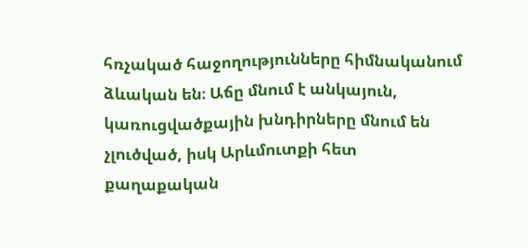հռչակած հաջողությունները հիմնականում ձևական են։ Աճը մնում է անկայուն, կառուցվածքային խնդիրները մնում են չլուծված, իսկ Արևմուտքի հետ քաղաքական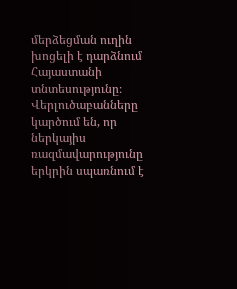մերձեցման ուղին խոցելի է դարձնում Հայաստանի տնտեսությունը։ Վերլուծաբանները կարծում են, որ ներկայիս ռազմավարությունը երկրին սպառնում է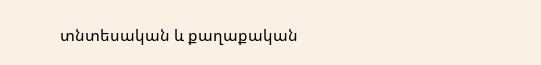տնտեսական և քաղաքական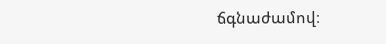ճգնաժամով։